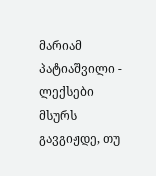მარიამ პატიაშვილი - ლექსები
მსურს გავგიჟდე, თუ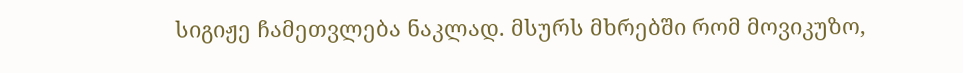სიგიჟე ჩამეთვლება ნაკლად. მსურს მხრებში რომ მოვიკუზო,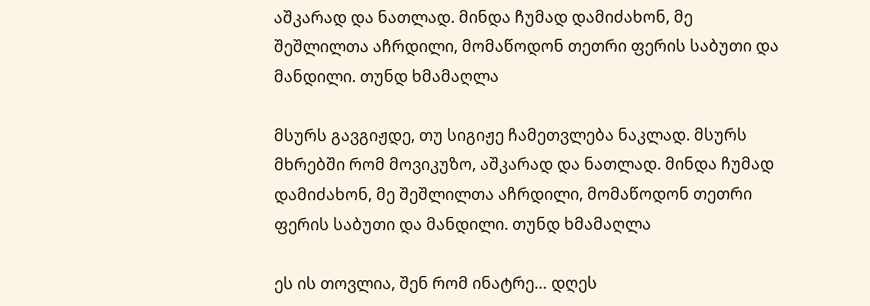აშკარად და ნათლად. მინდა ჩუმად დამიძახონ, მე შეშლილთა აჩრდილი, მომაწოდონ თეთრი ფერის საბუთი და მანდილი. თუნდ ხმამაღლა

მსურს გავგიჟდე, თუ სიგიჟე ჩამეთვლება ნაკლად. მსურს მხრებში რომ მოვიკუზო, აშკარად და ნათლად. მინდა ჩუმად დამიძახონ, მე შეშლილთა აჩრდილი, მომაწოდონ თეთრი ფერის საბუთი და მანდილი. თუნდ ხმამაღლა

ეს ის თოვლია, შენ რომ ინატრე… დღეს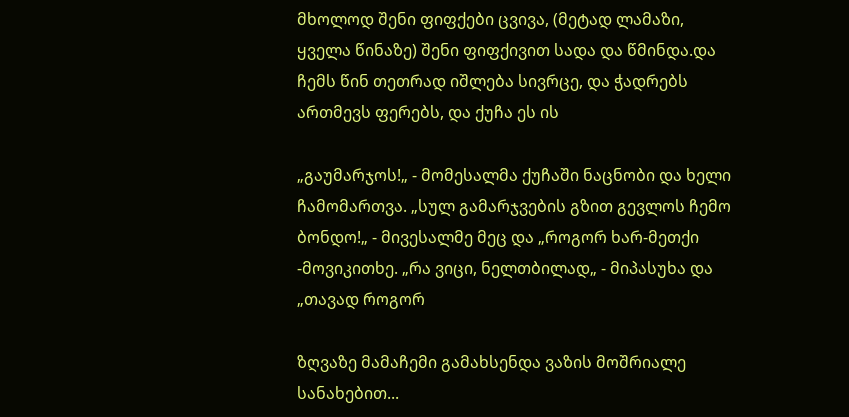მხოლოდ შენი ფიფქები ცვივა, (მეტად ლამაზი, ყველა წინაზე) შენი ფიფქივით სადა და წმინდა.და ჩემს წინ თეთრად იშლება სივრცე, და ჭადრებს ართმევს ფერებს, და ქუჩა ეს ის

„გაუმარჯოს!„ - მომესალმა ქუჩაში ნაცნობი და ხელი ჩამომართვა. „სულ გამარჯვების გზით გევლოს ჩემო ბონდო!„ - მივესალმე მეც და „როგორ ხარ-მეთქი -მოვიკითხე. „რა ვიცი, ნელთბილად„ - მიპასუხა და „თავად როგორ

ზღვაზე მამაჩემი გამახსენდა ვაზის მოშრიალე სანახებით...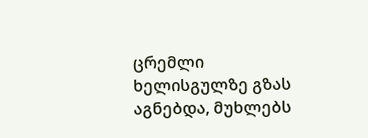ცრემლი ხელისგულზე გზას აგნებდა, მუხლებს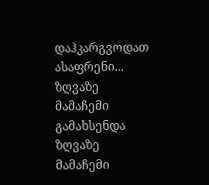დაჰკარგვოდათ ასაფრენი... ზღვაზე მამაჩემი გამახსენდა ზღვაზე მამაჩემი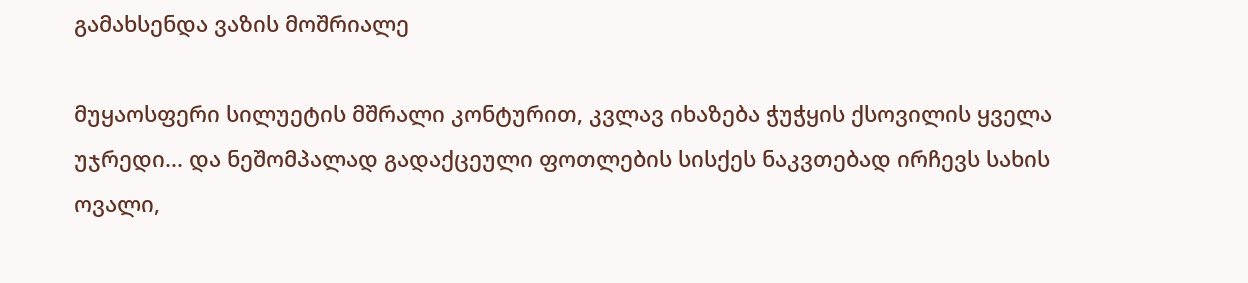გამახსენდა ვაზის მოშრიალე

მუყაოსფერი სილუეტის მშრალი კონტურით, კვლავ იხაზება ჭუჭყის ქსოვილის ყველა უჯრედი... და ნეშომპალად გადაქცეული ფოთლების სისქეს ნაკვთებად ირჩევს სახის ოვალი,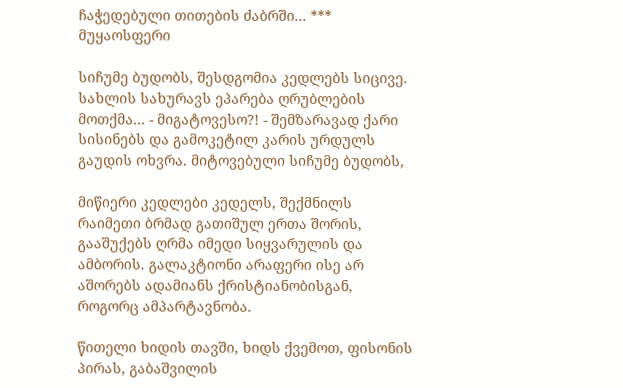ჩაჭედებული თითების ძაბრში... *** მუყაოსფერი

სიჩუმე ბუდობს, შესდგომია კედლებს სიცივე. სახლის სახურავს ეპარება ღრუბლების მოთქმა... - მიგატოვესო?! - შემზარავად ქარი სისინებს და გამოკეტილ კარის ურდულს გაუდის ოხვრა. მიტოვებული სიჩუმე ბუდობს,

მიწიერი კედლები კედელს, შექმნილს რაიმეთი ბრმად გათიშულ ერთა შორის, გააშუქებს ღრმა იმედი სიყვარულის და ამბორის. გალაკტიონი არაფერი ისე არ აშორებს ადამიანს ქრისტიანობისგან, როგორც ამპარტავნობა.

წითელი ხიდის თავში, ხიდს ქვემოთ, ფისონის პირას, გაბაშვილის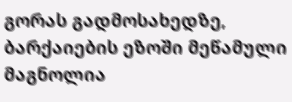გორას გადმოსახედზე, ბარქაიების ეზოში მეწამული მაგნოლია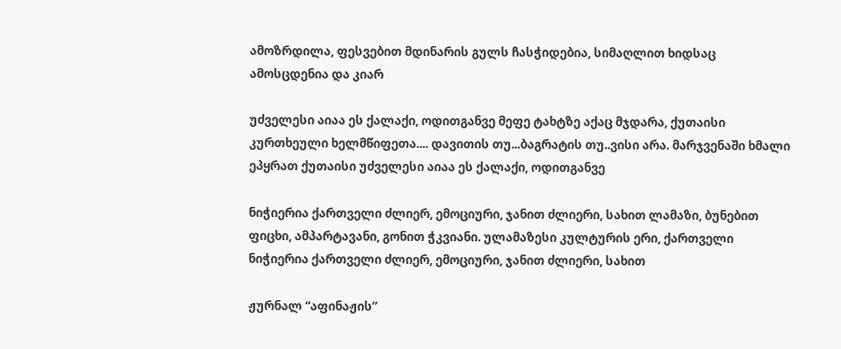ამოზრდილა, ფესვებით მდინარის გულს ჩასჭიდებია, სიმაღლით ხიდსაც ამოსცდენია და კიარ

უძველესი აიაა ეს ქალაქი, ოდითგანვე მეფე ტახტზე აქაც მჯდარა, ქუთაისი კურთხეული ხელმწიფეთა.... დავითის თუ...ბაგრატის თუ..ვისი არა. მარჯვენაში ხმალი ეპყრათ ქუთაისი უძველესი აიაა ეს ქალაქი, ოდითგანვე

ნიჭიერია ქართველი ძლიერ, ემოციური, ჯანით ძლიერი, სახით ლამაზი, ბუნებით ფიცხი, ამპარტავანი, გონით ჭკვიანი. ულამაზესი კულტურის ერი, ქართველი ნიჭიერია ქართველი ძლიერ, ემოციური, ჯანით ძლიერი, სახით

ჟურნალ “აფინაჟის”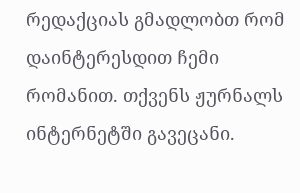რედაქციას გმადლობთ რომ დაინტერესდით ჩემი რომანით. თქვენს ჟურნალს ინტერნეტში გავეცანი.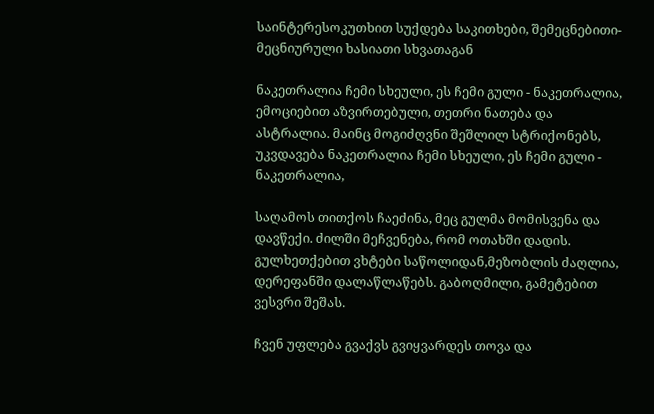საინტერესოკუთხით სუქდება საკითხები, შემეცნებითი-მეცნიურული ხასიათი სხვათაგან

ნაკეთრალია ჩემი სხეული, ეს ჩემი გული - ნაკეთრალია, ემოციებით აზვირთებული, თეთრი ნათება და ასტრალია. მაინც მოგიძღვნი შეშლილ სტრიქონებს, უკვდავება ნაკეთრალია ჩემი სხეული, ეს ჩემი გული - ნაკეთრალია,

საღამოს თითქოს ჩაეძინა, მეც გულმა მომისვენა და დავწექი. ძილში მეჩვენება, რომ ოთახში დადის. გულხეთქებით ვხტები საწოლიდან,მეზობლის ძაღლია, დერეფანში დალაწლაწებს. გაბოღმილი, გამეტებით ვესვრი შეშას.

ჩვენ უფლება გვაქვს გვიყვარდეს თოვა და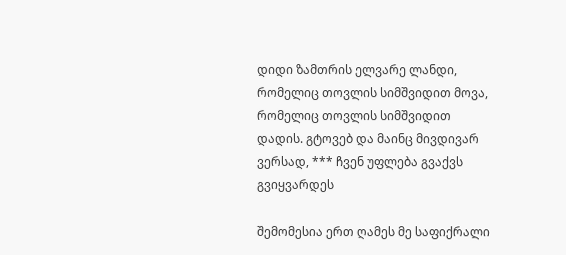დიდი ზამთრის ელვარე ლანდი, რომელიც თოვლის სიმშვიდით მოვა, რომელიც თოვლის სიმშვიდით დადის. გტოვებ და მაინც მივდივარ ვერსად, *** ჩვენ უფლება გვაქვს გვიყვარდეს

შემომესია ერთ ღამეს მე საფიქრალი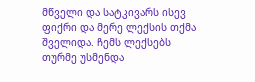მწველი და სატკივარს ისევ ფიქრი და მერე ლექსის თქმა შველიდა. ჩემს ლექსებს თურმე უსმენდა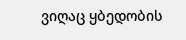ვიღაც ყბედობის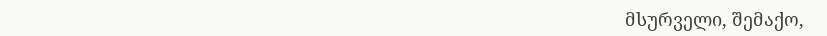მსურველი, შემაქო,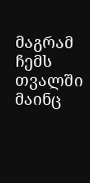მაგრამ ჩემს თვალში მაინც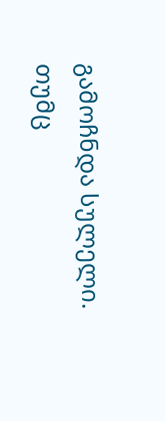გამოჩნდა სულელი. თუმც